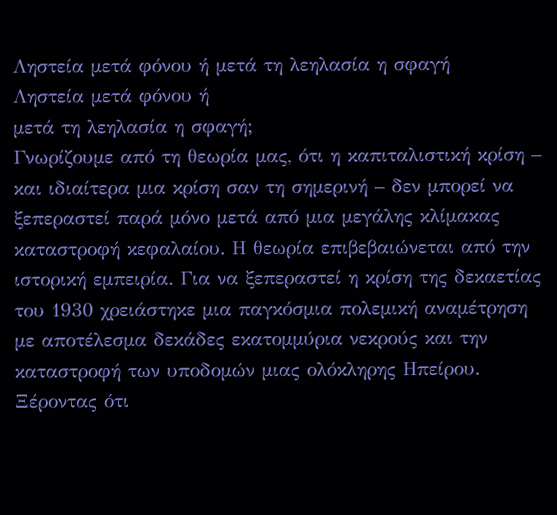Ληστεία μετά φόνου ή μετά τη λεηλασία η σφαγή
Ληστεία μετά φόνου ή
μετά τη λεηλασία η σφαγή;
Γνωρίζουμε από τη θεωρία μας, ότι η καπιταλιστική κρίση – και ιδιαίτερα μια κρίση σαν τη σημερινή – δεν μπορεί να ξεπεραστεί παρά μόνο μετά από μια μεγάλης κλίμακας καταστροφή κεφαλαίου. Η θεωρία επιβεβαιώνεται από την ιστορική εμπειρία. Για να ξεπεραστεί η κρίση της δεκαετίας του 1930 χρειάστηκε μια παγκόσμια πολεμική αναμέτρηση με αποτέλεσμα δεκάδες εκατομμύρια νεκρούς και την καταστροφή των υποδομών μιας ολόκληρης Ηπείρου. Ξέροντας ότι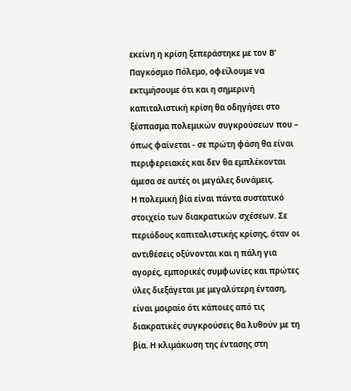εκείνη η κρίση ξεπεράστηκε με τον Β' Παγκόσμιο Πόλεμο, οφείλουμε να εκτιμήσουμε ότι και η σημερινή καπιταλιστική κρίση θα οδηγήσει στο ξέσπασμα πολεμικών συγκρούσεων που – όπως φαίνεται - σε πρώτη φάση θα είναι περιφερειακές και δεν θα εμπλέκονται άμεσα σε αυτές οι μεγάλες δυνάμεις.
Η πολεμική βία είναι πάντα συστατικό στοιχείο των διακρατικών σχέσεων. Σε περιόδους καπιταλιστικής κρίσης, όταν οι αντιθέσεις οξύνονται και η πάλη για αγορές, εμπορικές συμφωνίες και πρώτες ύλες διεξάγεται με μεγαλύτερη ένταση, είναι μοιραίο ότι κάποιες από τις διακρατικές συγκρούσεις θα λυθούν με τη βία. Η κλιμάκωση της έντασης στη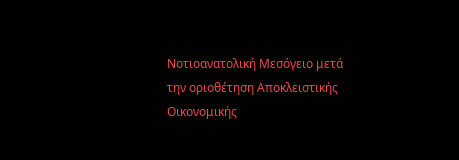Νοτιοανατολική Μεσόγειο μετά την οριοθέτηση Αποκλειστικής Οικονομικής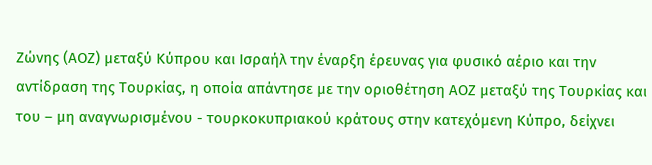Ζώνης (ΑΟΖ) μεταξύ Κύπρου και Ισραήλ την έναρξη έρευνας για φυσικό αέριο και την αντίδραση της Τουρκίας, η οποία απάντησε με την οριοθέτηση ΑΟΖ μεταξύ της Τουρκίας και του – μη αναγνωρισμένου - τουρκοκυπριακού κράτους στην κατεχόμενη Κύπρο, δείχνει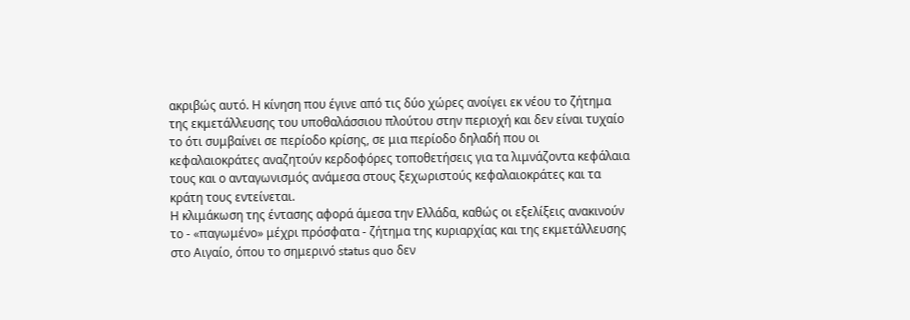ακριβώς αυτό. Η κίνηση που έγινε από τις δύο χώρες ανοίγει εκ νέου το ζήτημα της εκμετάλλευσης του υποθαλάσσιου πλούτου στην περιοχή και δεν είναι τυχαίο το ότι συμβαίνει σε περίοδο κρίσης, σε μια περίοδο δηλαδή που οι κεφαλαιοκράτες αναζητούν κερδοφόρες τοποθετήσεις για τα λιμνάζοντα κεφάλαια τους και ο ανταγωνισμός ανάμεσα στους ξεχωριστούς κεφαλαιοκράτες και τα κράτη τους εντείνεται.
Η κλιμάκωση της έντασης αφορά άμεσα την Ελλάδα, καθώς οι εξελίξεις ανακινούν το - «παγωμένο» μέχρι πρόσφατα - ζήτημα της κυριαρχίας και της εκμετάλλευσης στο Αιγαίο, όπου το σημερινό status quo δεν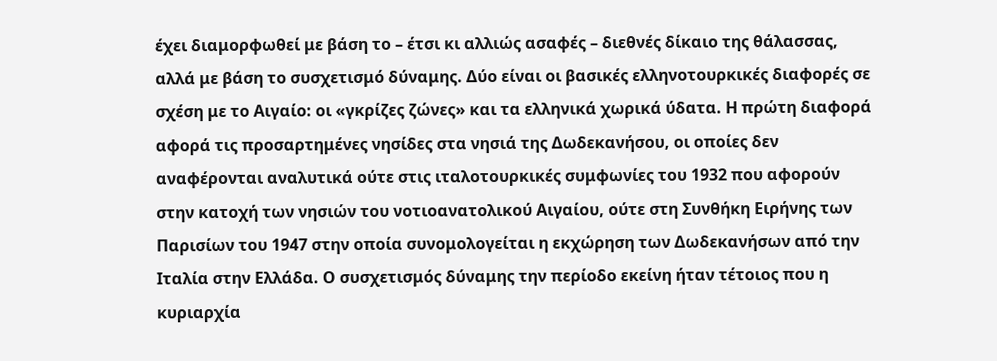έχει διαμορφωθεί με βάση το – έτσι κι αλλιώς ασαφές – διεθνές δίκαιο της θάλασσας, αλλά με βάση το συσχετισμό δύναμης. Δύο είναι οι βασικές ελληνοτουρκικές διαφορές σε σχέση με το Αιγαίο: οι «γκρίζες ζώνες» και τα ελληνικά χωρικά ύδατα. Η πρώτη διαφορά αφορά τις προσαρτημένες νησίδες στα νησιά της Δωδεκανήσου, οι οποίες δεν αναφέρονται αναλυτικά ούτε στις ιταλοτουρκικές συμφωνίες του 1932 που αφορούν στην κατοχή των νησιών του νοτιοανατολικού Αιγαίου, ούτε στη Συνθήκη Ειρήνης των Παρισίων του 1947 στην οποία συνομολογείται η εκχώρηση των Δωδεκανήσων από την Ιταλία στην Ελλάδα. Ο συσχετισμός δύναμης την περίοδο εκείνη ήταν τέτοιος που η κυριαρχία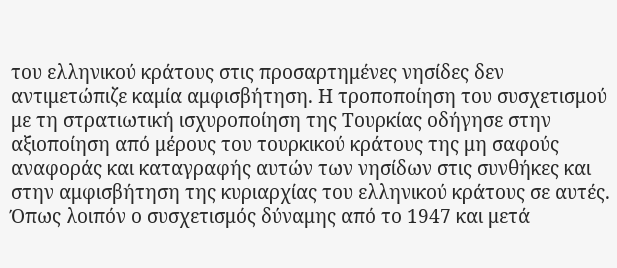του ελληνικού κράτους στις προσαρτημένες νησίδες δεν αντιμετώπιζε καμία αμφισβήτηση. Η τροποποίηση του συσχετισμού με τη στρατιωτική ισχυροποίηση της Τουρκίας οδήγησε στην αξιοποίηση από μέρους του τουρκικού κράτους της μη σαφούς αναφοράς και καταγραφής αυτών των νησίδων στις συνθήκες και στην αμφισβήτηση της κυριαρχίας του ελληνικού κράτους σε αυτές. Όπως λοιπόν ο συσχετισμός δύναμης από το 1947 και μετά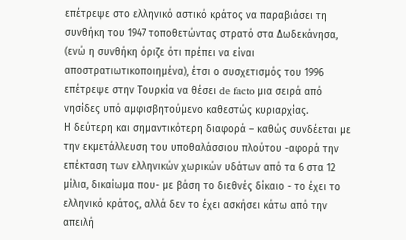επέτρεψε στο ελληνικό αστικό κράτος να παραβιάσει τη συνθήκη του 1947 τοποθετώντας στρατό στα Δωδεκάνησα, (ενώ η συνθήκη όριζε ότι πρέπει να είναι αποστρατιωτικοποιημένα), έτσι ο συσχετισμός του 1996 επέτρεψε στην Τουρκία να θέσει de facto μια σειρά από νησίδες υπό αμφισβητούμενο καθεστώς κυριαρχίας.
Η δεύτερη και σημαντικότερη διαφορά – καθώς συνδέεται με την εκμετάλλευση του υποθαλάσσιου πλούτου -αφορά την επέκταση των ελληνικών χωρικών υδάτων από τα 6 στα 12 μίλια, δικαίωμα που- με βάση το διεθνές δίκαιο - το έχει το ελληνικό κράτος, αλλά δεν το έχει ασκήσει κάτω από την απειλή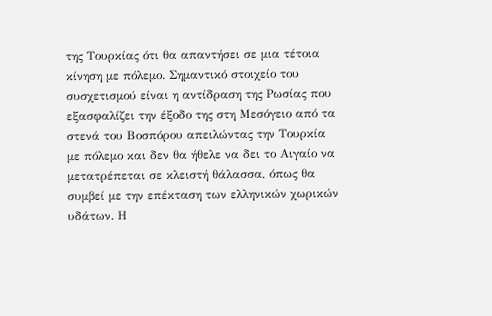της Τουρκίας ότι θα απαντήσει σε μια τέτοια κίνηση με πόλεμο. Σημαντικό στοιχείο του συσχετισμού είναι η αντίδραση της Ρωσίας που εξασφαλίζει την έξοδο της στη Μεσόγειο από τα στενά του Βοσπόρου απειλώντας την Τουρκία με πόλεμο και δεν θα ήθελε να δει το Αιγαίο να μετατρέπεται σε κλειστή θάλασσα, όπως θα συμβεί με την επέκταση των ελληνικών χωρικών υδάτων. Η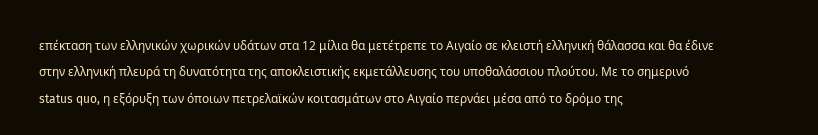επέκταση των ελληνικών χωρικών υδάτων στα 12 μίλια θα μετέτρεπε το Αιγαίο σε κλειστή ελληνική θάλασσα και θα έδινε στην ελληνική πλευρά τη δυνατότητα της αποκλειστικής εκμετάλλευσης του υποθαλάσσιου πλούτου. Με το σημερινό status quo, η εξόρυξη των όποιων πετρελαϊκών κοιτασμάτων στο Αιγαίο περνάει μέσα από το δρόμο της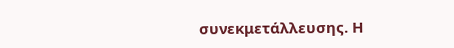συνεκμετάλλευσης. Η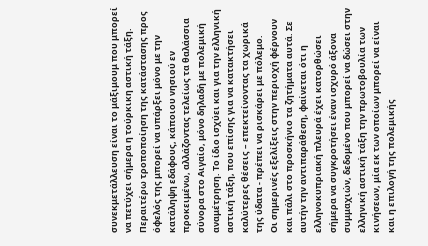συνεκμετάλλευση είναι το μάξιμουμ που μπορεί να πετύχει σήμερα η τούρκικη αστική τάξη. Περαιτέρω τροποποίηση της κατάστασης προς όφελός της μπορεί να υπάρξει μόνο με την κατάληψη εδάφους, κάποιου νησιού εν προκειμένω, αλλάζοντας τελείως τα θαλάσσια σύνορα στο Αιγαίο, μόνο δηλαδή με πολεμική αναμέτρηση. Το ίδιο ισχύει και για την ελληνική αστική τάξη, που επίσης για να κατακτήσει καλύτερες θέσεις – επεκτείνοντας τα χωρικά της ύδατα - πρέπει να ρισκάρει με πόλεμο.
Οι σημερινές εξελίξεις στην περιοχή φέρνουν και πάλι στο προσκήνιο τα ζητήματα αυτά. Σε αυτήν την αντιπαράθεση, φαίνεται ότι η ελληνοκυπριακή πλευρά έχει κατορθώσει σήμερα να συγκροτήσει έναν ισχυρό άξονα συμμαχιών, δεδομένο που μπορεί να δώσει στην ελληνική αστική τάξη την πρωτοβουλία των κινήσεων, μία εκ των οποίων μπορεί να είναι και η επιλογή της πολεμικής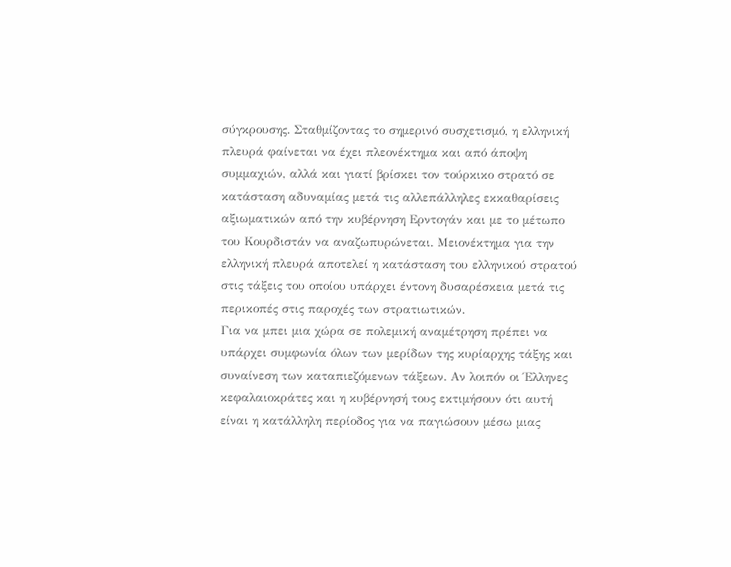σύγκρουσης. Σταθμίζοντας το σημερινό συσχετισμό, η ελληνική πλευρά φαίνεται να έχει πλεονέκτημα και από άποψη συμμαχιών, αλλά και γιατί βρίσκει τον τούρκικο στρατό σε κατάσταση αδυναμίας μετά τις αλλεπάλληλες εκκαθαρίσεις αξιωματικών από την κυβέρνηση Ερντογάν και με το μέτωπο του Κουρδιστάν να αναζωπυρώνεται. Μειονέκτημα για την ελληνική πλευρά αποτελεί η κατάσταση του ελληνικού στρατού στις τάξεις του οποίου υπάρχει έντονη δυσαρέσκεια μετά τις περικοπές στις παροχές των στρατιωτικών.
Για να μπει μια χώρα σε πολεμική αναμέτρηση πρέπει να υπάρχει συμφωνία όλων των μερίδων της κυρίαρχης τάξης και συναίνεση των καταπιεζόμενων τάξεων. Αν λοιπόν οι Έλληνες κεφαλαιοκράτες και η κυβέρνησή τους εκτιμήσουν ότι αυτή είναι η κατάλληλη περίοδος για να παγιώσουν μέσω μιας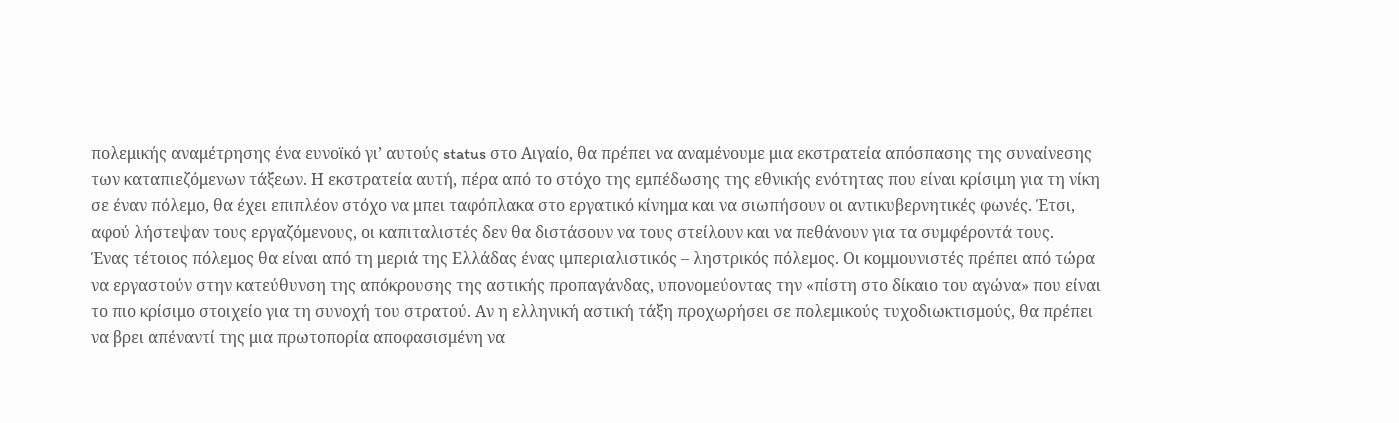πολεμικής αναμέτρησης ένα ευνοϊκό γι’ αυτούς status στο Αιγαίο, θα πρέπει να αναμένουμε μια εκστρατεία απόσπασης της συναίνεσης των καταπιεζόμενων τάξεων. Η εκστρατεία αυτή, πέρα από το στόχο της εμπέδωσης της εθνικής ενότητας που είναι κρίσιμη για τη νίκη σε έναν πόλεμο, θα έχει επιπλέον στόχο να μπει ταφόπλακα στο εργατικό κίνημα και να σιωπήσουν οι αντικυβερνητικές φωνές. Έτσι, αφού λήστεψαν τους εργαζόμενους, οι καπιταλιστές δεν θα διστάσουν να τους στείλουν και να πεθάνουν για τα συμφέροντά τους.
Ένας τέτοιος πόλεμος θα είναι από τη μεριά της Ελλάδας ένας ιμπεριαλιστικός – ληστρικός πόλεμος. Οι κομμουνιστές πρέπει από τώρα να εργαστούν στην κατεύθυνση της απόκρουσης της αστικής προπαγάνδας, υπονομεύοντας την «πίστη στο δίκαιο του αγώνα» που είναι το πιο κρίσιμο στοιχείο για τη συνοχή του στρατού. Αν η ελληνική αστική τάξη προχωρήσει σε πολεμικούς τυχοδιωκτισμούς, θα πρέπει να βρει απέναντί της μια πρωτοπορία αποφασισμένη να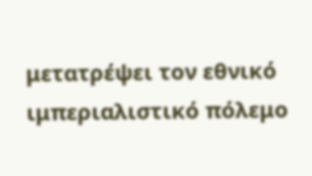μετατρέψει τον εθνικό ιμπεριαλιστικό πόλεμο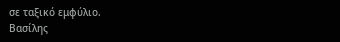σε ταξικό εμφύλιο.
Βασίλης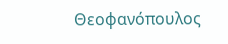Θεοφανόπουλος